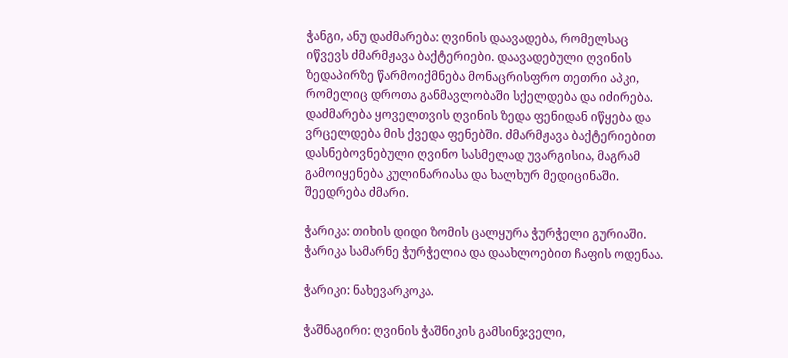ჭანგი, ანუ დაძმარება: ღვინის დაავადება, რომელსაც იწვევს ძმარმჟავა ბაქტერიები. დაავადებული ღვინის ზედაპირზე წარმოიქმნება მონაცრისფრო თეთრი აპკი, რომელიც დროთა განმავლობაში სქელდება და იძირება. დაძმარება ყოველთვის ღვინის ზედა ფენიდან იწყება და ვრცელდება მის ქვედა ფენებში. ძმარმჟავა ბაქტერიებით დასნებოვნებული ღვინო სასმელად უვარგისია, მაგრამ გამოიყენება კულინარიასა და ხალხურ მედიცინაში. შეედრება ძმარი.

ჭარიკა: თიხის დიდი ზომის ცალყურა ჭურჭელი გურიაში. ჭარიკა სამარნე ჭურჭელია და დაახლოებით ჩაფის ოდენაა.

ჭარიკი: ნახევარკოკა.

ჭაშნაგირი: ღვინის ჭაშნიკის გამსინჯველი,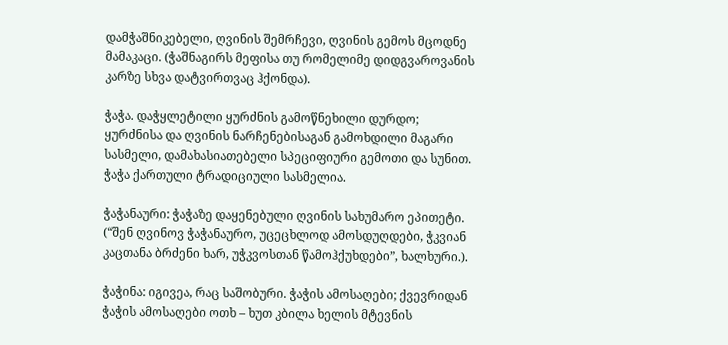დამჭაშნიკებელი, ღვინის შემრჩევი, ღვინის გემოს მცოდნე მამაკაცი. (ჭაშნაგირს მეფისა თუ რომელიმე დიდგვაროვანის კარზე სხვა დატვირთვაც ჰქონდა).

ჭაჭა. დაჭყლეტილი ყურძნის გამოწნეხილი დურდო; ყურძნისა და ღვინის ნარჩენებისაგან გამოხდილი მაგარი სასმელი, დამახასიათებელი სპეციფიური გემოთი და სუნით. ჭაჭა ქართული ტრადიციული სასმელია.

ჭაჭანაური: ჭაჭაზე დაყენებული ღვინის სახუმარო ეპითეტი. (“შენ ღვინოვ ჭაჭანაურო, უცეცხლოდ ამოსდუღდები, ჭკვიან კაცთანა ბრძენი ხარ, უჭკვოსთან წამოჰქუხდები”, ხალხური.).

ჭაჭინა: იგივეა, რაც საშობური. ჭაჭის ამოსაღები; ქვევრიდან ჭაჭის ამოსაღები ოთხ – ხუთ კბილა ხელის მტევნის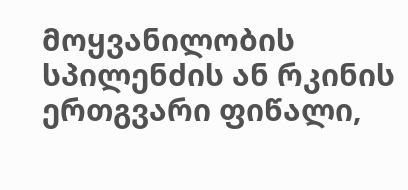მოყვანილობის სპილენძის ან რკინის ერთგვარი ფიწალი,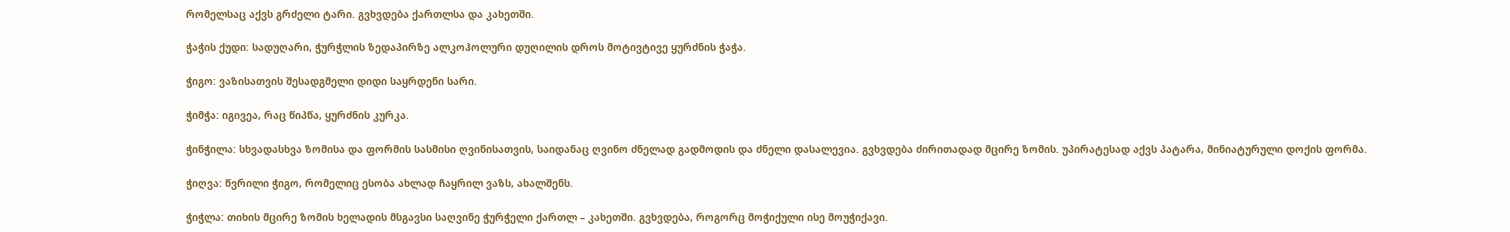რომელსაც აქვს გრძელი ტარი. გვხვდება ქართლსა და კახეთში.

ჭაჭის ქუდი: სადუღარი, ჭურჭლის ზედაპირზე ალკოჰოლური დუღილის დროს მოტივტივე ყურძნის ჭაჭა.

ჭიგო: ვაზისათვის შესადგმელი დიდი საყრდენი სარი.

ჭიმჭა: იგივეა, რაც წიპწა, ყურძნის კურკა.

ჭინჭილა: სხვადასხვა ზომისა და ფორმის სასმისი ღვინისათვის, საიდანაც ღვინო ძნელად გადმოდის და ძნელი დასალევია. გვხვდება ძირითადად მცირე ზომის. უპირატესად აქვს პატარა, მინიატურული დოქის ფორმა.

ჭიღვა: წვრილი ჭიგო, რომელიც ესობა ახლად ჩაყრილ ვაზს, ახალშენს.

ჭიჭლა: თიხის მცირე ზომის ხელადის მსგავსი საღვინე ჭურჭელი ქართლ – კახეთში. გვხვდება, როგორც მოჭიქული ისე მოუჭიქავი.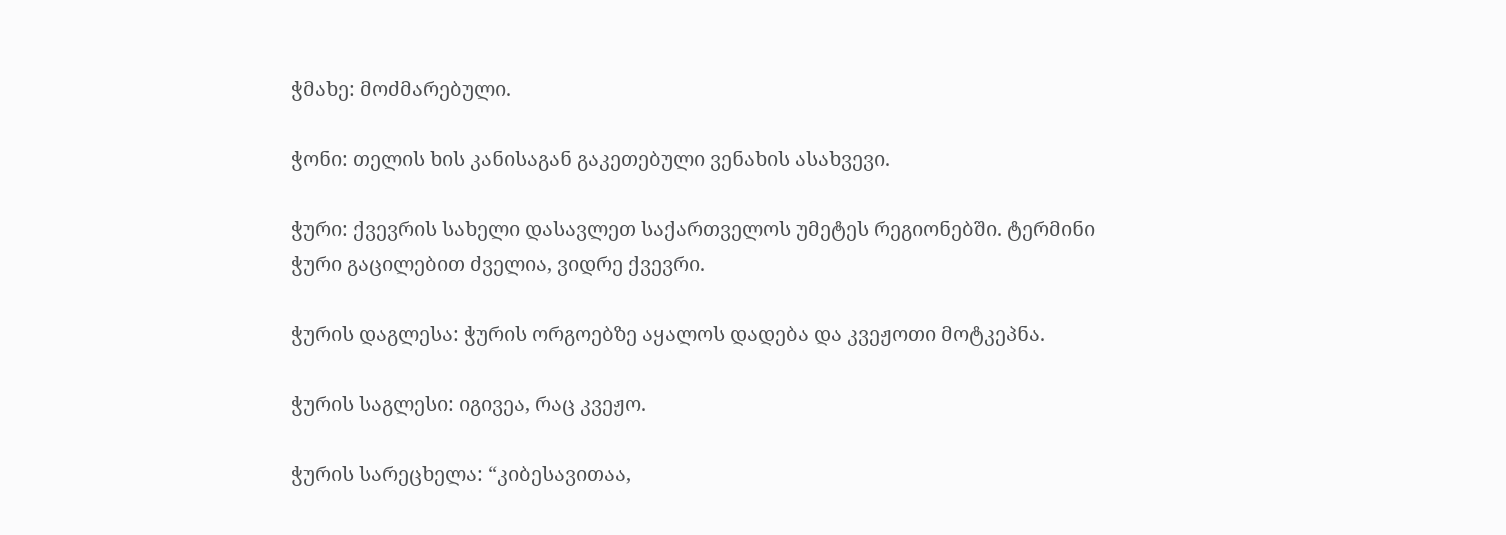ჭმახე: მოძმარებული.

ჭონი: თელის ხის კანისაგან გაკეთებული ვენახის ასახვევი.

ჭური: ქვევრის სახელი დასავლეთ საქართველოს უმეტეს რეგიონებში. ტერმინი ჭური გაცილებით ძველია, ვიდრე ქვევრი.

ჭურის დაგლესა: ჭურის ორგოებზე აყალოს დადება და კვეჟოთი მოტკეპნა.

ჭურის საგლესი: იგივეა, რაც კვეჟო.

ჭურის სარეცხელა: “კიბესავითაა,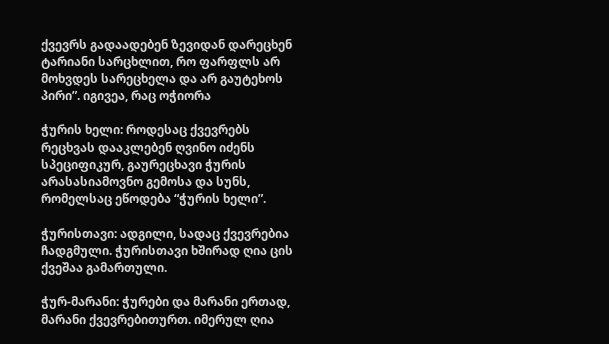ქვევრს გადაადებენ ზევიდან დარეცხენ ტარიანი სარცხლით, რო ფარფლს არ მოხვდეს სარეცხელა და არ გაუტეხოს პირი”. იგივეა, რაც ოჭიორა

ჭურის ხელი: როდესაც ქვევრებს რეცხვას დააკლებენ ღვინო იძენს სპეციფიკურ, გაურეცხავი ჭურის არასასიამოვნო გემოსა და სუნს, რომელსაც ეწოდება “ჭურის ხელი”.

ჭურისთავი: ადგილი, სადაც ქვევრებია ჩადგმული. ჭურისთავი ხშირად ღია ცის ქვეშაა გამართული.

ჭურ-მარანი: ჭურები და მარანი ერთად, მარანი ქვევრებითურთ. იმერულ ღია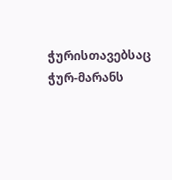ჭურისთავებსაც ჭურ-მარანს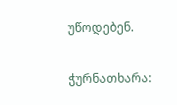უწოდებენ.

ჭურნათხარა: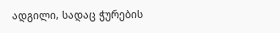ადგილი, სადაც ჭურების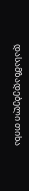დასამზადებელი თიხა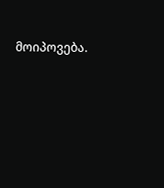მოიპოვება.